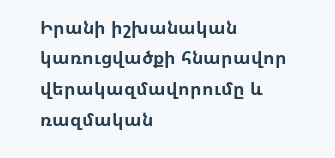Իրանի իշխանական կառուցվածքի հնարավոր վերակազմավորումը և ռազմական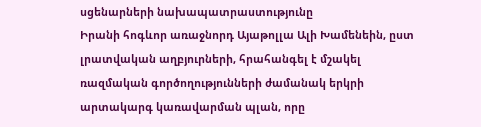սցենարների նախապատրաստությունը
Իրանի հոգևոր առաջնորդ Այաթոլլա Ալի Խամենեին, ըստ լրատվական աղբյուրների, հրահանգել է մշակել ռազմական գործողությունների ժամանակ երկրի արտակարգ կառավարման պլան, որը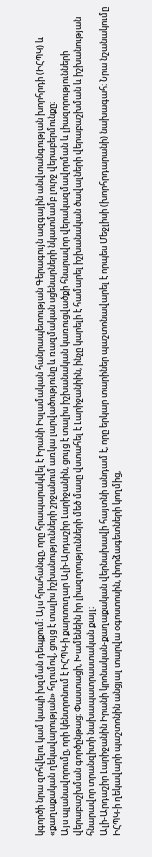կգործի նրա զոհվելու կամ կապի խզման դեպքում։ Այս հրահանգը, որը հրապարակվել է Իրանի Իսլամական հանրապետության Գերագույն ազգային անվտանգության խորհրդի (ԻՀՊԿ) և «քաղաքական ղեկավարության» հղումով, ցույց է տալիս իշխանությունների շրջանում առկա լարվածությունը և ռազմական սցենարների նկատմամբ լուրջ վերաբերմունքը։
Այս պլանավորումը, որի կենտրոնում է ԻՀՊԿ-ի քարտուղար Ալի-Արդաշիր Լարիջանին, ցույց է տալիս իշխանական կառուցվածքի հնարավոր վերակազմավորման և լիազորությունների վերաբաշխման գործընթաց։ Փաստացի, Խամենեին իր լիազորությունների մեծ մասը վստահել է Լարիջանիին, ինչը կարելի է համարել իշխանական ծավալների վերաբաշխման և իշխանության հնարավոր տրանզիտի նախապատրաստական քայլ։
Ալի-Արդաշիր Լարիջանին Իրանի կրոնական-քաղաքական վերնախավի հայտնի անդամ է, որը երկար տարիներ պաշտոնավարել է որպես Մեջլիսի (խորհրդարանի) նախագահ։ Նրա նշանակումը ԻՀՊԿ-ի ղեկավարի պաշտոնին անցյալ տարվա օգոստոսին, փորձագետների կողմից,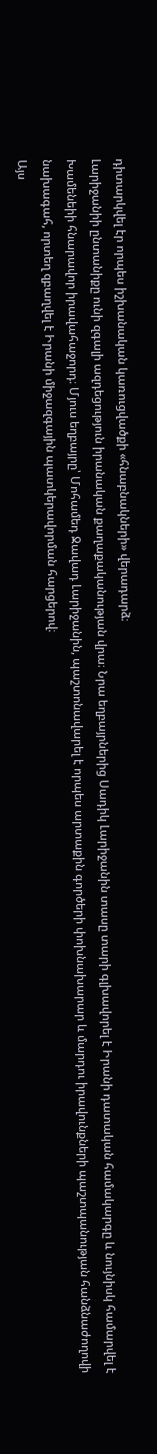դիտարկվել էր որպես իշխանական կառուցվածքի «հնաբնակների» վերադարձ։
Լարիջանիի ընտանիքը ունի զգալի ազդեցություն իրանական քաղաքականության վրա։ Նրա եղբայրներից Սադիկ Լարիջանին տասը տարի գլխավորել է Իրանի դատական համակարգը և նույնիսկ համարվել է Խամենեիի հնարավոր իրավահաջորդ։ Մյուս եղբայրը՝ Մոհամեդ Ջավադ Լարիջանին, պաշտոնավարել է որպես արտաքին գործերի փոխնախարար և մարդու իրավունքների պաշտպանության հանձնաժողովի նախագահ, որտեղ զբաղվել է Իրանի միջազգային պատկերավորման հարցերով։
Այս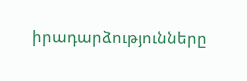իրադարձությունները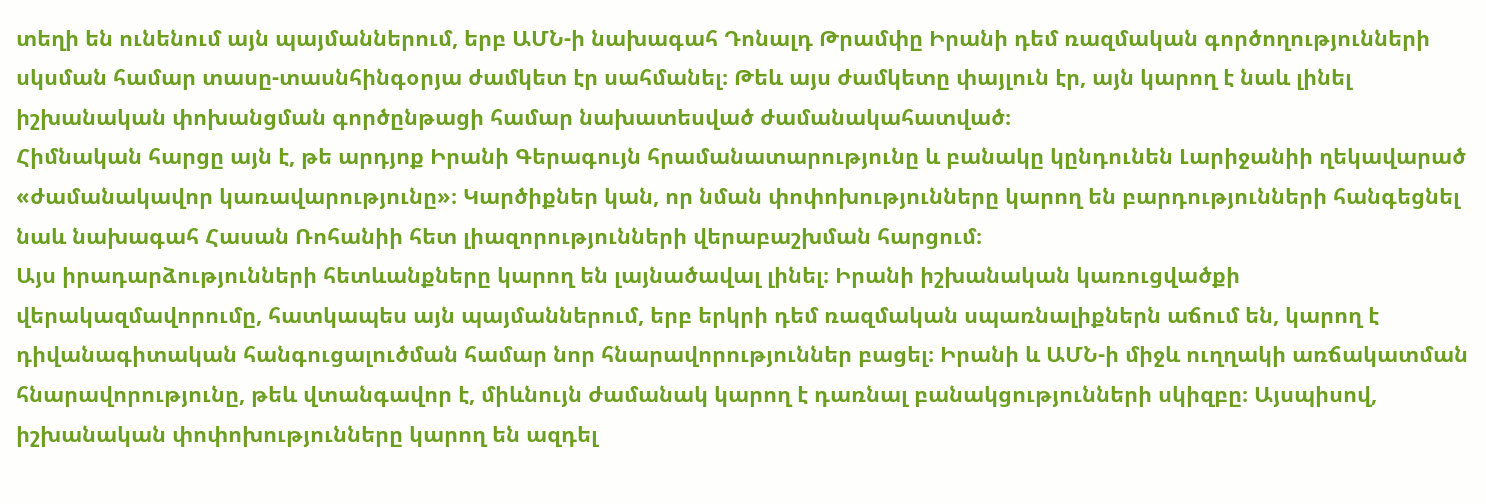տեղի են ունենում այն պայմաններում, երբ ԱՄՆ-ի նախագահ Դոնալդ Թրամփը Իրանի դեմ ռազմական գործողությունների սկսման համար տասը-տասնհինգօրյա ժամկետ էր սահմանել։ Թեև այս ժամկետը փայլուն էր, այն կարող է նաև լինել իշխանական փոխանցման գործընթացի համար նախատեսված ժամանակահատված։
Հիմնական հարցը այն է, թե արդյոք Իրանի Գերագույն հրամանատարությունը և բանակը կընդունեն Լարիջանիի ղեկավարած «ժամանակավոր կառավարությունը»։ Կարծիքներ կան, որ նման փոփոխությունները կարող են բարդությունների հանգեցնել նաև նախագահ Հասան Ռոհանիի հետ լիազորությունների վերաբաշխման հարցում։
Այս իրադարձությունների հետևանքները կարող են լայնածավալ լինել։ Իրանի իշխանական կառուցվածքի վերակազմավորումը, հատկապես այն պայմաններում, երբ երկրի դեմ ռազմական սպառնալիքներն աճում են, կարող է դիվանագիտական հանգուցալուծման համար նոր հնարավորություններ բացել։ Իրանի և ԱՄՆ-ի միջև ուղղակի առճակատման հնարավորությունը, թեև վտանգավոր է, միևնույն ժամանակ կարող է դառնալ բանակցությունների սկիզբը։ Այսպիսով, իշխանական փոփոխությունները կարող են ազդել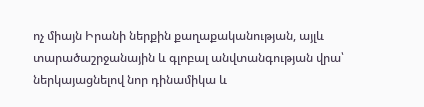ոչ միայն Իրանի ներքին քաղաքականության, այլև տարածաշրջանային և գլոբալ անվտանգության վրա՝ ներկայացնելով նոր դինամիկա և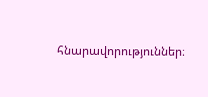հնարավորություններ։